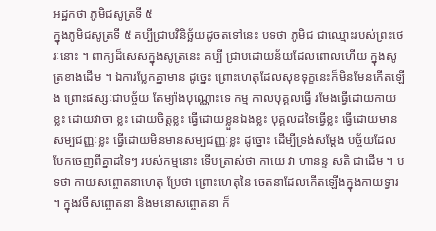អដ្ឋកថា ភូមិជសូត្រទី ៥
ក្នុងភូមិជសូត្រទី ៥ គប្បីជ្រាបវិនិច្ឆ័យដូចតទៅនេះ បទថា ភូមិជ ជាឈ្មោះរបស់ព្រះថេរៈនោះ ។ ពាក្យដ៏សេសក្នុងសូត្រនេះ គប្បី ជ្រាបដោយន័យដែលពោលហើយ ក្នុងសូត្រខាងដើម ។ ឯការប្លែកគ្នាមាន ដូច្នេះ ព្រោះហេតុដែលសុខទុក្ខនេះក៏មិនមែនកើតឡើង ព្រោះផស្សៈជាបច្ច័យ តែម្យ៉ាងបុណ្ណោះទេ កម្ម កាលបុគ្គលធ្វើ រមែងធ្វើដោយកាយខ្លះ ដោយវាចា ខ្លះ ដោយចិត្តខ្លះ ធ្វើដោយខ្លួនឯងខ្លះ បុគ្គលដទៃធ្វើខ្លះ ធ្វើដោយមាន សម្បជញ្ញៈខ្លះ ធ្វើដោយមិនមានសម្បជញ្ញៈខ្លះ ដូច្នោះ ដើម្បីទ្រង់សម្តែង បច្ច័យដែលបែកចេញពីគ្នាដទៃៗ របស់កម្មនោះ ទើបត្រាស់ថា កាយេ វា ហានន្ទ សតិ ជាដើម ។ បទថា កាយសព្ចោតនាហេតុ ប្រែថា ព្រោះហេតុនៃ ចេតនាដែលកើតឡើងក្នុងកាយទ្វារ ។ ក្នុងវចីសព្ចោតនា និងមនោសព្ចោតនា ក៏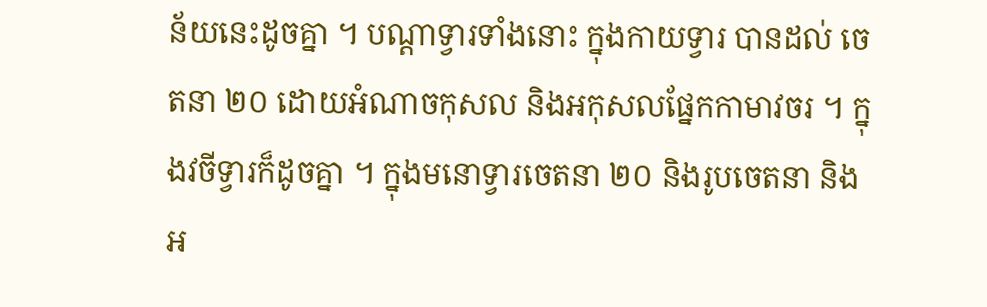ន័យនេះដូចគ្នា ។ បណ្តាទ្វារទាំងនោះ ក្នុងកាយទ្វារ បានដល់ ចេតនា ២០ ដោយអំណាចកុសល និងអកុសលផ្នែកកាមាវចរ ។ ក្នុងវចីទ្វារក៏ដូចគ្នា ។ ក្នុងមនោទ្វារចេតនា ២០ និងរូបចេតនា និងអ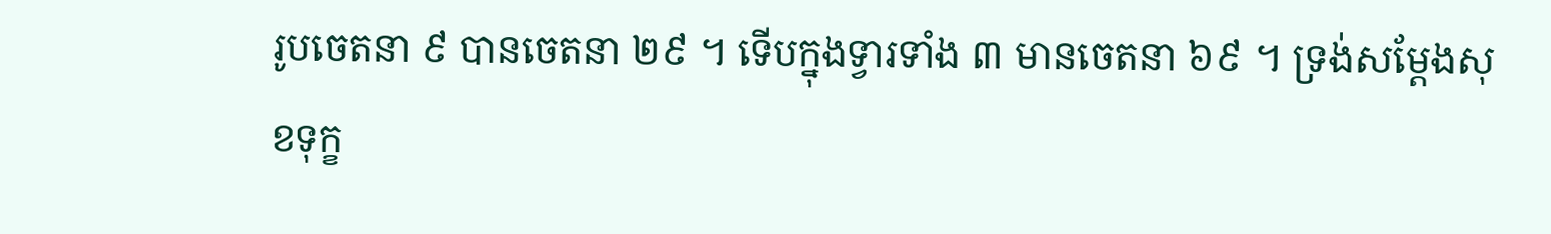រូបចេតនា ៩ បានចេតនា ២៩ ។ ទើបក្នុងទ្វារទាំង ៣ មានចេតនា ៦៩ ។ ទ្រង់សម្តែងសុខទុក្ខ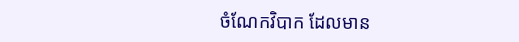ចំណែកវិបាក ដែលមាន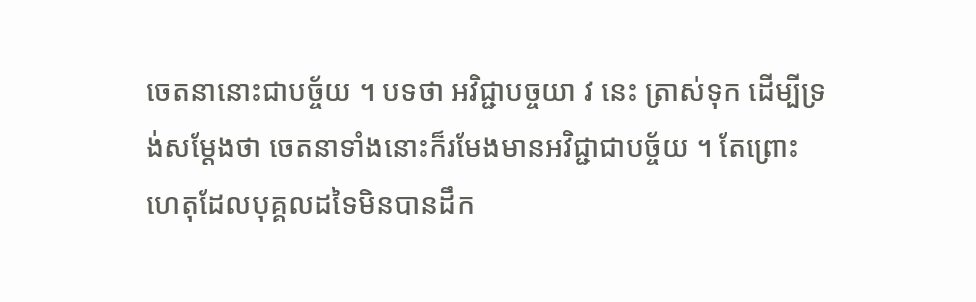ចេតនានោះជាបច្ច័យ ។ បទថា អវិជ្ជាបច្ចយា វ នេះ ត្រាស់ទុក ដើម្បីទ្រង់សម្តែងថា ចេតនាទាំងនោះក៏រមែងមានអវិជ្ជាជាបច្ច័យ ។ តែព្រោះ ហេតុដែលបុគ្គលដទៃមិនបានដឹក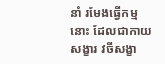នាំ រមែងធ្វើកម្មនោះ ដែលជាកាយសង្ខារ វចីសង្ខា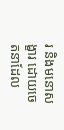រ និងមនោសង្ខារ ដោយចេតនាដែល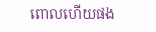ពោលហើយផង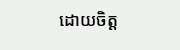ដោយចិត្ត